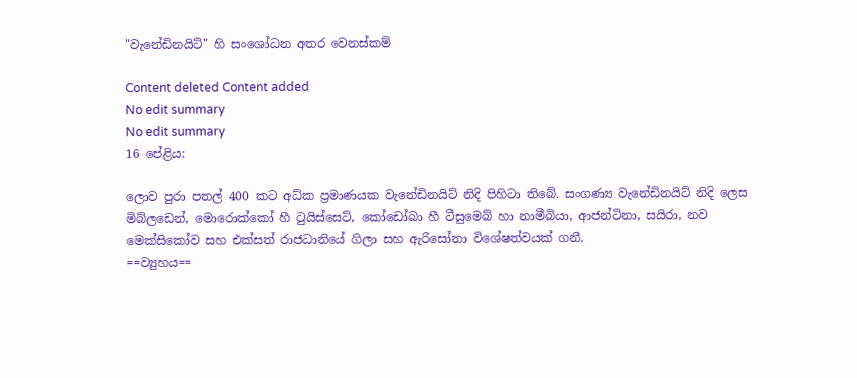"වැනේඩිනයිට්" හි සංශෝධන අතර වෙනස්කම්

Content deleted Content added
No edit summary
No edit summary
16 පේළිය:

ලොව පුරා පතල් 400 කට අධ්ක ප්‍රමාණයක වැනේඩිනයිට් නිදි පිහිටා තිබේ. සංගණ්‍ය වැනේඩිනයිට් නිදි ලෙස මිබ්ලඩෙන්, මොරොක්කෝ හී ‍ටුයිස්සෙට්, කෝඩෝබා හී ටීසුමෙබ් හා නාමීබියා, ආජන්ටිනා, සයිරා, නව මෙක්සිකෝව සහ එක්සත් රාජධානියේ ගිලා සහ ඇරිසෝනා විශේෂත්වයක් ගනී.
==ව්‍යුහය==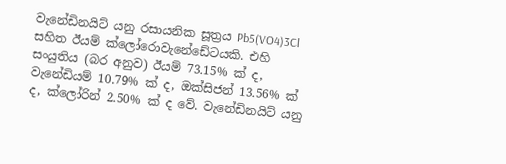වැනේඩිනයිට් යනු රසායනික සූත්‍රය Pb5(VO4)3Cl සහිත ඊයම් ක්ලෝරොවැනේඩේටයකි. එහි සංයුතිය (බර අනුව) ඊයම් 73.15% ක් ද, වැනේඩියම් 10.79% ක් ද, ඔක්සිජන් 13.56% ක් ද, ක්ලෝරින් 2.50% ක් ද වේ. වැනේඩිනයිට් යනු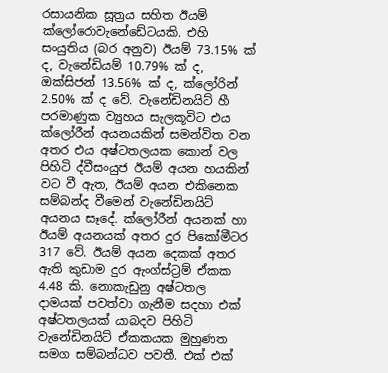රසායනික සූත්‍රය සහිත ඊයම් ක්ලෝරොවැනේඩේටයකි. එහි සංයුතිය (බර අනුව) ඊයම් 73.15% ක් ද, වැනේඩියම් 10.79% ක් ද, ඔක්සිජන් 13.56% ක් ද, ක්ලෝරින් 2.50% ක් ද වේ. වැනේඩිනයිට් හී පරමාණුක ව්‍යුහය සැලකූවිට එය ක්ලෝරීන් අයනයකින් සමන්විත වන අතර එය අෂ්ටතලයක කොන් වල පිහිටි ද්වීසංයුජ ඊයම් අයන හයකින් වට වී ඇත, ඊයම් අයන එකිනෙක සම්බන්ද වීමෙන් වැනේඩිනයිට් අයනය සෑදේ. ක්ලෝරීන් අයනක් හා ඊයම් අයනයක් අතර දුර පිකෝමීටර 317 වේ. ඊයම් අයන දෙකක් අතර ඇති කුඩාම දුර ඇංග්ස්ට්‍රම් ඒකක 4.48 කි. නොකැඩුනු අෂ්ටතල දාමයක් පවත්වා ගැනීම සදහා එක් අෂ්ටතලයක් යාබදව පිහිටි වැනේඩිනයිට් ඒකකයක මුහුණත සමග සම්බන්ධව පවතී. එක් එක්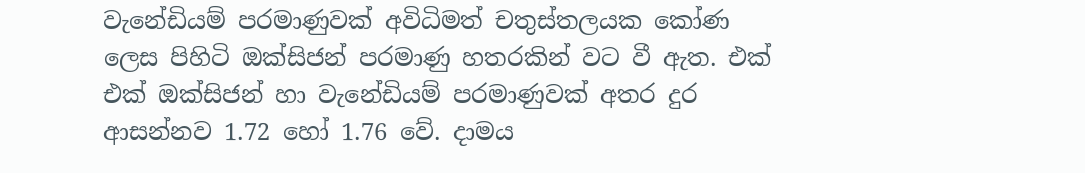වැනේඩියම් පරමාණුවක් අවිධිමත් චතුස්තලයක කෝණ ලෙස පිහිටි ඔක්සිජන් පරමාණු හතරකින් වට වී ඇත. එක් එක් ඔක්සිජන් හා වැනේඩියම් පරමාණුවක් අතර දුර ආසන්නව 1.72 හෝ 1.76 වේ. දාමය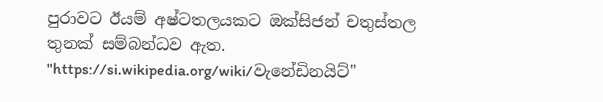පුරාවට ඊයම් අෂ්ටතලයකට ඔක්සිජන් චතුස්තල තුනක් සම්බන්ධව ඇත.
"https://si.wikipedia.org/wiki/වැනේඩිනයිට්"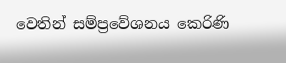වෙතින් සම්ප්‍රවේශනය කෙරිණි